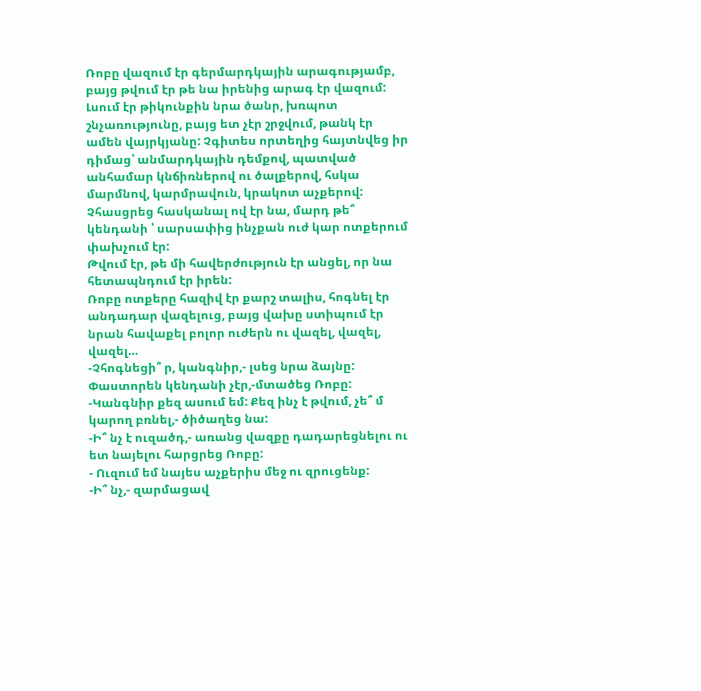Ռոբը վազում էր գերմարդկային արագությամբ, բայց թվում էր թե նա իրենից արագ էր վազում: Լսում էր թիկունքին նրա ծանր, խռպոտ շնչառությունը, բայց ետ չէր շրջվում, թանկ էր ամեն վայրկյանը: Չգիտես որտեղից հայտնվեց իր դիմաց՝ անմարդկային դեմքով, պատված անհամար կնճիռներով ու ծալքերով, հսկա մարմնով, կարմրավուն, կրակոտ աչքերով:
Չհասցրեց հասկանալ ով էր նա, մարդ թե՞ կենդանի ՝ սարսափից ինչքան ուժ կար ոտքերում փախչում էր:
Թվում էր, թե մի հավերժություն էր անցել, որ նա հետապնդում էր իրեն:
Ռոբը ոտքերը հազիվ էր քարշ տալիս, հոգնել էր անդադար վազելուց, բայց վախը ստիպում էր նրան հավաքել բոլոր ուժերն ու վազել, վազել, վազել…
-Չհոգնեցի՞ ր, կանգնիր,- լսեց նրա ձայնը: Փաստորեն կենդանի չէր,-մտածեց Ռոբը:
-Կանգնիր քեզ ասում եմ: Քեզ ինչ է թվում, չե՞ մ կարող բռնել,- ծիծաղեց նա:
-Ի՞ նչ է ուզածդ,- առանց վազքը դադարեցնելու ու ետ նայելու հարցրեց Ռոբը:
- Ուզում եմ նայես աչքերիս մեջ ու զրուցենք:
-Ի՞ նչ,- զարմացավ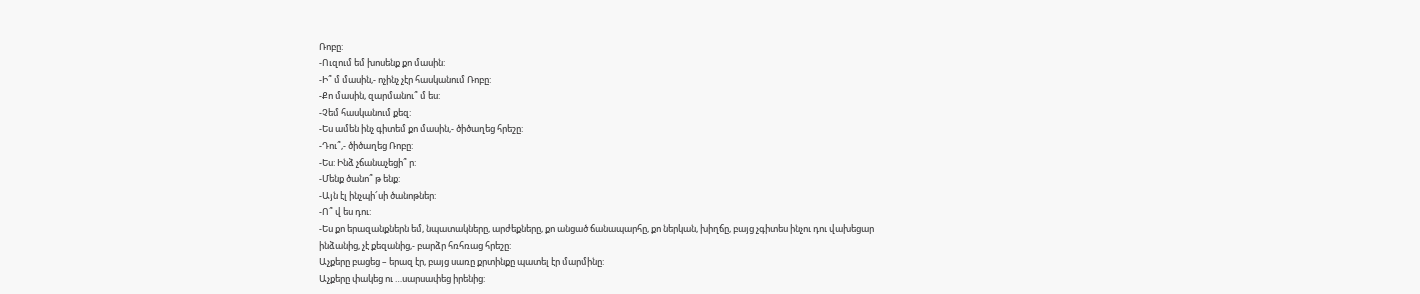Ռոբը:
-Ուզում եմ խոսենք քո մասին:
-Ի՞ մ մասին,- ոչինչ չէր հասկանում Ռոբը:
-Քո մասին, զարմանու՞ մ ես:
-Չեմ հասկանում քեզ:
-Ես ամեն ինչ գիտեմ քո մասին,- ծիծաղեց հրեշը:
-Դու՞,- ծիծաղեց Ռոբը:
-Ես: Ինձ չճանաչեցի՞ ր:
-Մենք ծանո՞ թ ենք:
-Այն էլ ինչպի՜սի ծանոթներ:
-Ո՞ վ ես դու:
-Ես քո երազանքներն եմ, նպատակները, արժեքները, քո անցած ճանապարհը, քո ներկան, խիղճը, բայց չգիտես ինչու դու վախեցար ինձանից, չէ քեզանից,- բարձր հռհռաց հրեշը:
Աչքերը բացեց – երազ էր, բայց սառը քրտինքը պատել էր մարմինը:
Աչքերը փակեց ու …սարսափեց իրենից: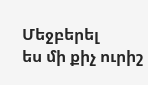Մեջբերել
ես մի քիչ ուրիշ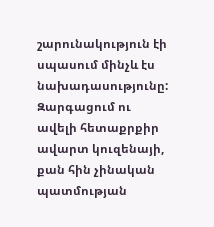շարունակություն էի սպասում մինչև էս նախադասությունը: Զարգացում ու ավելի հետաքրքիր ավարտ կուզենայի, քան հին չինական պատմության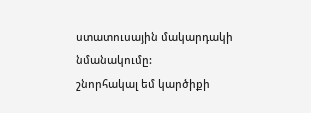ստատուսային մակարդակի նմանակումը:
շնորհակալ եմ կարծիքի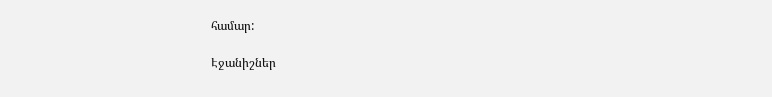համար:

Էջանիշներ